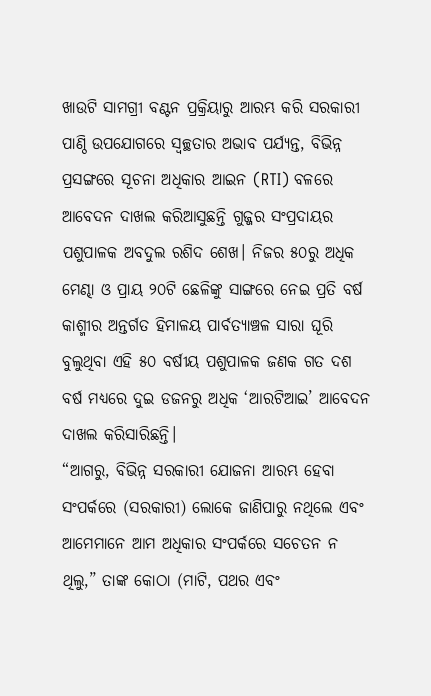ଖାଉଟି ସାମଗ୍ରୀ ବଣ୍ଟନ ପ୍ରକ୍ରିୟାରୁ ଆରମ୍ଭ କରି ସରକାରୀ ପାଣ୍ଠି ଉପଯୋଗରେ ସ୍ବଚ୍ଛତାର ଅଭାବ ପର୍ଯ୍ୟନ୍ତ, ବିଭିନ୍ନ ପ୍ରସଙ୍ଗରେ ସୂଚନା ଅଧିକାର ଆଇନ (RTI) ବଳରେ ଆବେଦନ ଦାଖଲ କରିଆସୁଛନ୍ତି ଗୁଜ୍ଜର ସଂପ୍ରଦାୟର ପଶୁପାଳକ ଅବଦୁଲ ରଶିଦ ଶେଖ। ନିଜର ୫୦ରୁ ଅଧିକ ମେଣ୍ଢା ଓ ପ୍ରାୟ ୨୦ଟି ଛେଳିଙ୍କୁ ସାଙ୍ଗରେ ନେଇ ପ୍ରତି ବର୍ଷ କାଶ୍ମୀର ଅନ୍ତର୍ଗତ ହିମାଳୟ ପାର୍ବତ୍ୟାଞ୍ଚଳ ସାରା ଘୂରି ବୁଲୁଥିବା ଏହି ୫୦ ବର୍ଷୀୟ ପଶୁପାଳକ ଜଣକ ଗତ ଦଶ ବର୍ଷ ମଧ୍ୟରେ ଦୁଇ ଡଜନରୁ ଅଧିକ ‘ଆରଟିଆଇ’ ଆବେଦନ ଦାଖଲ କରିସାରିଛନ୍ତି।
“ଆଗରୁ, ବିଭିନ୍ନ ସରକାରୀ ଯୋଜନା ଆରମ୍ଭ ହେବା ସଂପର୍କରେ (ସରକାରୀ) ଲୋକେ ଜାଣିପାରୁ ନଥିଲେ ଏବଂ ଆମେମାନେ ଆମ ଅଧିକାର ସଂପର୍କରେ ସଚେତନ ନ ଥିଲୁ,” ତାଙ୍କ କୋଠା (ମାଟି, ପଥର ଏବଂ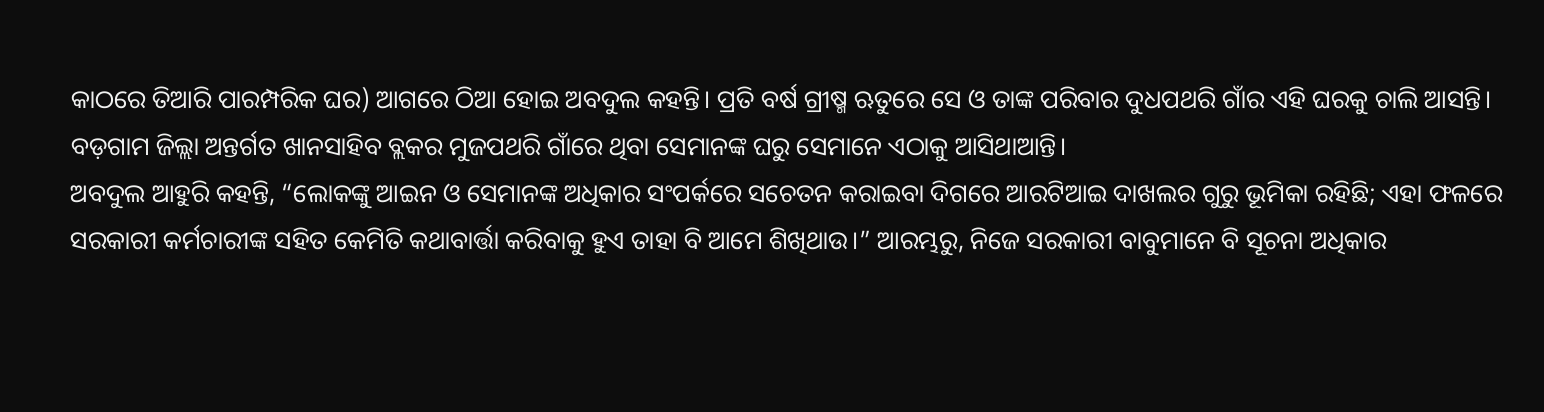କାଠରେ ତିଆରି ପାରମ୍ପରିକ ଘର) ଆଗରେ ଠିଆ ହୋଇ ଅବଦୁଲ କହନ୍ତି। ପ୍ରତି ବର୍ଷ ଗ୍ରୀଷ୍ମ ଋତୁରେ ସେ ଓ ତାଙ୍କ ପରିବାର ଦୁଧପଥରି ଗାଁର ଏହି ଘରକୁ ଚାଲି ଆସନ୍ତି। ବଡ଼ଗାମ ଜିଲ୍ଲା ଅନ୍ତର୍ଗତ ଖାନସାହିବ ବ୍ଲକର ମୁଜପଥରି ଗାଁରେ ଥିବା ସେମାନଙ୍କ ଘରୁ ସେମାନେ ଏଠାକୁ ଆସିଥାଆନ୍ତି।
ଅବଦୁଲ ଆହୁରି କହନ୍ତି, “ଲୋକଙ୍କୁ ଆଇନ ଓ ସେମାନଙ୍କ ଅଧିକାର ସଂପର୍କରେ ସଚେତନ କରାଇବା ଦିଗରେ ଆରଟିଆଇ ଦାଖଲର ଗୁରୁ ଭୂମିକା ରହିଛି; ଏହା ଫଳରେ ସରକାରୀ କର୍ମଚାରୀଙ୍କ ସହିତ କେମିତି କଥାବାର୍ତ୍ତା କରିବାକୁ ହୁଏ ତାହା ବି ଆମେ ଶିଖିଥାଉ।” ଆରମ୍ଭରୁ, ନିଜେ ସରକାରୀ ବାବୁମାନେ ବି ସୂଚନା ଅଧିକାର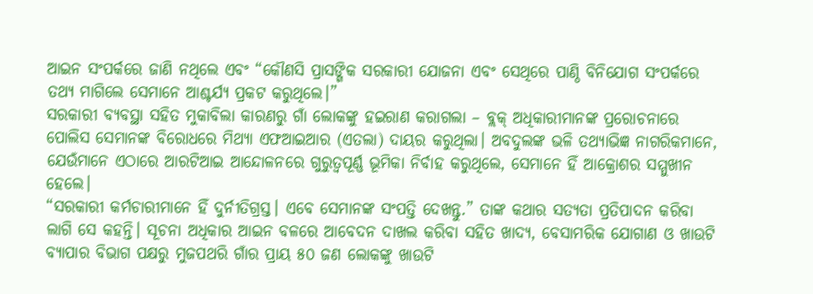ଆଇନ ସଂପର୍କରେ ଜାଣି ନଥିଲେ ଏବଂ “କୌଣସି ପ୍ରାସଙ୍ଗିକ ସରକାରୀ ଯୋଜନା ଏବଂ ସେଥିରେ ପାଣ୍ଠି ବିନିଯୋଗ ସଂପର୍କରେ ତଥ୍ୟ ମାଗିଲେ ସେମାନେ ଆଶ୍ଚର୍ଯ୍ୟ ପ୍ରକଟ କରୁଥିଲେ।”
ସରକାରୀ ବ୍ୟବସ୍ଥା ସହିତ ମୁକାବିଲା କାରଣରୁ ଗାଁ ଲୋକଙ୍କୁ ହଇରାଣ କରାଗଲା – ବ୍ଲକ୍ ଅଧିକାରୀମାନଙ୍କ ପ୍ରରୋଚନାରେ ପୋଲିସ ସେମାନଙ୍କ ବିରୋଧରେ ମିଥ୍ୟା ଏଫଆଇଆର (ଏତଲା) ଦାୟର କରୁଥିଲା। ଅବଦୁଲଙ୍କ ଭଳି ତଥ୍ୟାଭିଜ୍ଞ ନାଗରିକମାନେ, ଯେଉଁମାନେ ଏଠାରେ ଆରଟିଆଇ ଆନ୍ଦୋଳନରେ ଗୁରୁତ୍ବପୂର୍ଣ୍ଣ ଭୂମିକା ନିର୍ବାହ କରୁଥିଲେ, ସେମାନେ ହିଁ ଆକ୍ରୋଶର ସମ୍ମୁଖୀନ ହେଲେ।
“ସରକାରୀ କର୍ମଚାରୀମାନେ ହିଁ ଦୁର୍ନୀତିଗ୍ରସ୍ତ। ଏବେ ସେମାନଙ୍କ ସଂପତ୍ତି ଦେଖନ୍ତୁ.” ତାଙ୍କ କଥାର ସତ୍ୟତା ପ୍ରତିପାଦନ କରିବା ଲାଗି ସେ କହନ୍ତି। ସୂଚନା ଅଧିକାର ଆଇନ ବଳରେ ଆବେଦନ ଦାଖଲ କରିବା ସହିତ ଖାଦ୍ୟ, ବେସାମରିକ ଯୋଗାଣ ଓ ଖାଉଟି ବ୍ୟାପାର ବିଭାଗ ପକ୍ଷରୁ ମୁଜପଥରି ଗାଁର ପ୍ରାୟ ୫୦ ଜଣ ଲୋକଙ୍କୁ ଖାଉଟି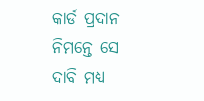କାର୍ଡ ପ୍ରଦାନ ନିମନ୍ତେ ସେ ଦାବି ମଧ୍ୟ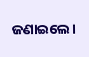ଜଣାଇଲେ।